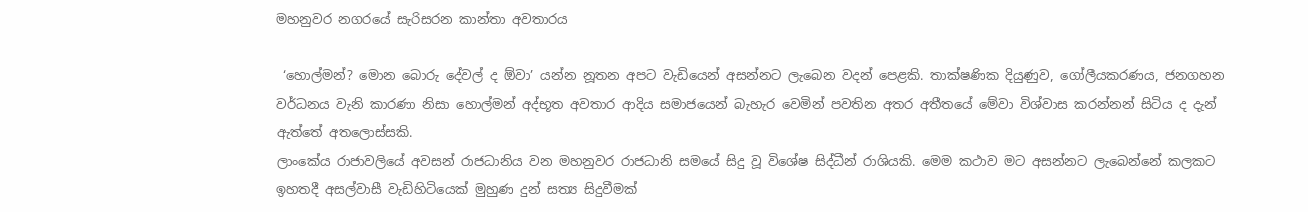මහනුවර නගරයේ සැරිසරන කාන්තා අවතාරය

 ‘හොල්මන්? මොන බොරු දේවල් ද ඕවා’ යන්න නූතන අපට වැඩියෙන් අසන්නට ලැබෙන වදන් පෙළකි. තාක්ෂණික දියුණුව, ගෝලීයකරණය, ජනගහන වර්ධනය වැනි කාරණා නිසා හොල්මන් අද්භූත අවතාර ආදිය සමාජයෙන් බැහැර වෙමින් පවතින අතර අතීතයේ මේවා විශ්වාස කරන්නන් සිටිය ද දැන් ඇත්තේ අතලොස්සකි.
ලාංකේය රාජාවලියේ අවසන් රාජධානිය වන මහනුවර රාජධානි සමයේ සිදු වූ විශේෂ සිද්ධීන් රාශියකි. මෙම කථාව මට අසන්නට ලැබෙන්නේ කලකට ඉහතදී අසල්වාසී වැඩිහිටියෙක් මුහුණ දුන් සත්‍ය සිදුවීමක්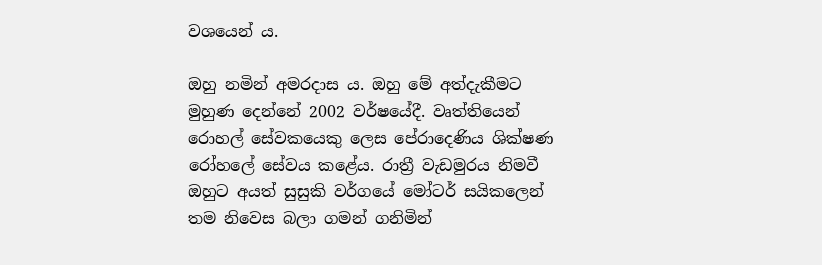වශයෙන් ය.

ඔහු නමින් අමරදාස ය. ඔහු මේ අත්දැකීමට මුහුණ දෙන්නේ 2002 වර්ෂයේදී. වෘත්තියෙන් රොහල් සේවකයෙකු ලෙස පේරාදෙණිය ශික්ෂණ රෝහලේ සේවය කළේය. රාත්‍රී වැඩමුරය නිමවී ඔහුට අයත් සුසුකි වර්ගයේ මෝටර් සයිකලෙන් තම නිවෙස බලා ගමන් ගනිමින්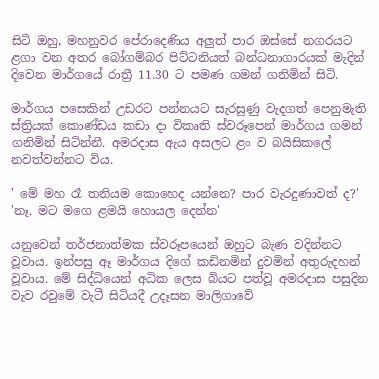සිටි ඔහු, මහනුවර පේරාදෙණිය අලුත් පාර ඔස්සේ නගරයට ළගා වන අතර බෝගම්බර පිට්ටනියත් බන්ධනාගාරයක් මැදින් දිවෙන මාර්ගයේ රාත්‍රී 11.30 ට පමණ ගමන් ගනිමින් සිටි.

මාර්ගය පසෙකින් උඩරට පන්නයට සැරසුණු වැදගත් පෙනුමැති ස්ත්‍රියක් කොණ්ඩය කඩා දා විකෘති ස්වරූපෙන් මාර්ගය ගමන් ගනිමින් සිටින්නී. අමරදාස ඇය අසලට ළං ව බයිසිකලේ නවත්වන්නට විය.

' මේ මහ රෑ තනියම කොහෙද යන්නෙ? පාර වැරදුණාවත් ද?'
'නෑ. මට මගෙ ළමයි හොයල දෙන්න'

යනුවෙන් තර්ජනාත්මක ස්වරූපයෙන් ඔහුට බැණ වදින්නට වූවාය. ඉන්පසු ඈ මාර්ගය දිගේ කඩිනමින් දුවමින් අතුරුදහන් වූවාය. මේ සිද්ධියෙන් අධික ලෙස බියට පත්වූ අමරදාස පසුදින වැව රවුමේ වැටී සිටියදී උදෑසන මාලිගාවේ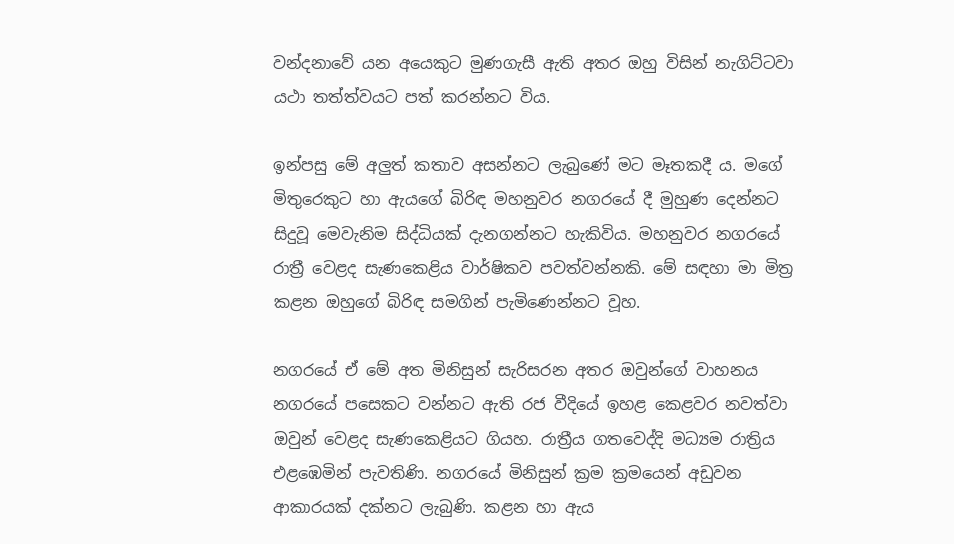වන්දනාවේ යන අයෙකුට මුණගැසී ඇති අතර ඔහු විසින් නැගිට්ටවා යථා තත්ත්වයට පත් කරන්නට විය.

ඉන්පසු මේ අලුත් කතාව අසන්නට ලැබුණේ මට මෑතකදී ය. මගේ මිතුරෙකුට හා ඇයගේ බිරිඳ මහනුවර නගරයේ දී මුහුණ දෙන්නට සිදුවූ මෙවැනිම සිද්ධියක් දැනගන්නට හැකිවිය. මහනුවර නගරයේ රාත්‍රී වෙළද සැණකෙළිය වාර්ෂිකව පවත්වන්නකි. මේ සඳහා මා මිත්‍ර කළන ඔහුගේ බිරිඳ සමගින් පැමිණෙන්නට වූහ.

නගරයේ ඒ මේ අත මිනිසුන් සැරිසරන අතර ඔවුන්ගේ වාහනය නගරයේ පසෙකට වන්නට ඇති රජ වීදියේ ඉහළ කෙළවර නවත්වා ඔවුන් වෙළද සැණකෙළියට ගියහ. රාත්‍රීය ගතවෙද්දි මධ්‍යම රාත්‍රිය එළඹෙමින් පැවතිණි. නගරයේ මිනිසුන් ක්‍රම ක්‍රමයෙන් අඩුවන ආකාරයක් දක්නට ලැබුණි. කළන හා ඇය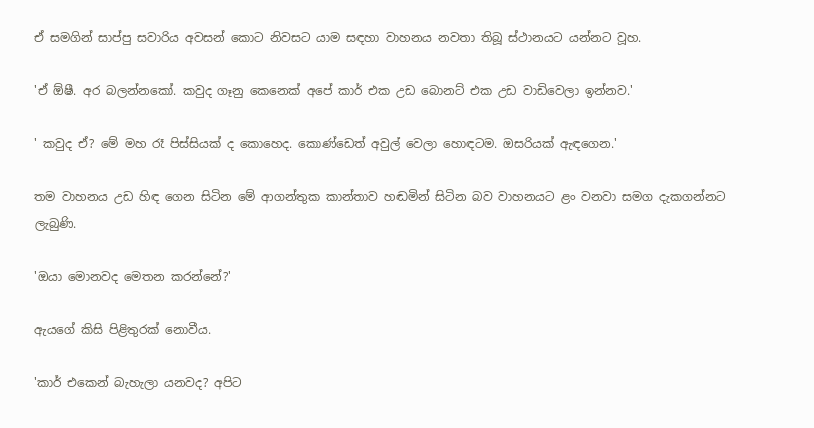ඒ සමගින් සාප්පු සවාරිය අවසන් කොට නිවසට යාම සඳහා වාහනය නවතා තිබූ ස්ථානයට යන්නට වූහ.

'ඒ ඕෂී. අර බලන්නකෝ. කවුද ගෑනු කෙනෙක් අපේ කාර් එක උඩ බොනට් එක උඩ වාඩිවෙලා ඉන්නව.'

' කවුද ඒ? මේ මහ රෑ පිස්සියක් ද කොහෙද. කොණ්ඩෙත් අවුල් වෙලා හොඳටම. ඔසරියක් ඇඳගෙන.'

තම වාහනය උඩ හිඳ ගෙන සිටින මේ ආගන්තුක කාන්තාව හඬමින් සිටින බව වාහනයට ළං වනවා සමග දැකගන්නට ලැබුණි.

'ඔයා මොනවද මෙතන කරන්නේ?'

ඇයගේ කිසි පිළිතුරක් නොවීය.

'කාර් එකෙන් බැහැලා යනවද? අපිට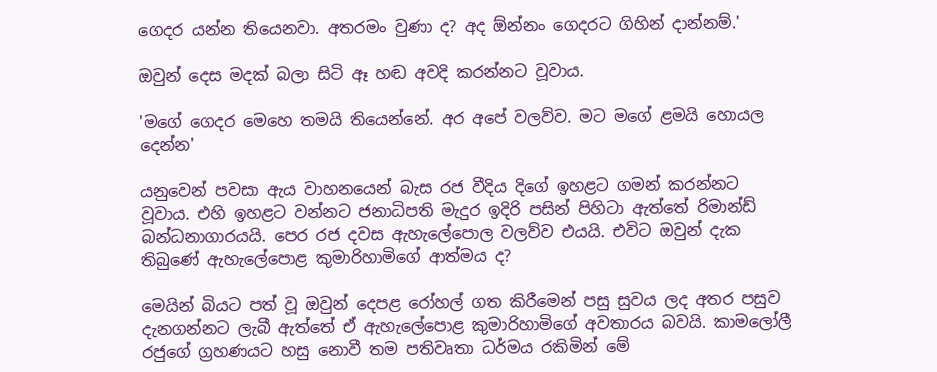ගෙදර යන්න තියෙනවා. අතරමං වුණා ද? අද ඕන්නං ගෙදරට ගිහින් දාන්නම්.'

ඔවුන් දෙස මදක් බලා සිටි ඈ හඬ අවදි කරන්නට වූවාය.

'මගේ ගෙදර මෙහෙ තමයි තියෙන්නේ. අර අපේ වලව්ව. මට මගේ ළමයි හොයල දෙන්න'

යනුවෙන් පවසා ඇය වාහනයෙන් බැස රජ වීදිය දිගේ ඉහළට ගමන් කරන්නට වූවාය. එහි ඉහළට වන්නට ජනාධිපති මැදුර ඉදිරි පසින් පිහිටා ඇත්තේ රිමාන්ඩ් බන්ධනාගාරයයි. පෙර රජ දවස ඇහැලේපොල වලව්ව එයයි. එවිට ඔවුන් දැක තිබුණේ ඇහැලේපොළ කුමාරිහාමිගේ ආත්මය ද?

මෙයින් බියට පත් වූ ඔවුන් දෙපළ රෝහල් ගත කිරීමෙන් පසු සුවය ලද අතර පසුව දැනගන්නට ලැබී ඇත්තේ ඒ ඇහැලේපොළ කුමාරිහාමිගේ අවතාරය බවයි. කාමලෝලී රජුගේ ග්‍රහණයට හසු නොවී තම පතිවෘතා ධර්මය රකිමින් මේ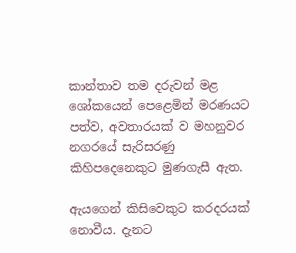කාන්තාව තම දරුවන් මළ ශෝකයෙන් පෙළෙමින් මරණයට පත්ව, අවතාරයක් ව මහනුවර නගරයේ සැරිසරණු කිහිපදෙනෙකුට මුණගැසී ඇත.

ඇයගෙන් කිසිවෙකුට කරදරයක් නොවීය. දැනට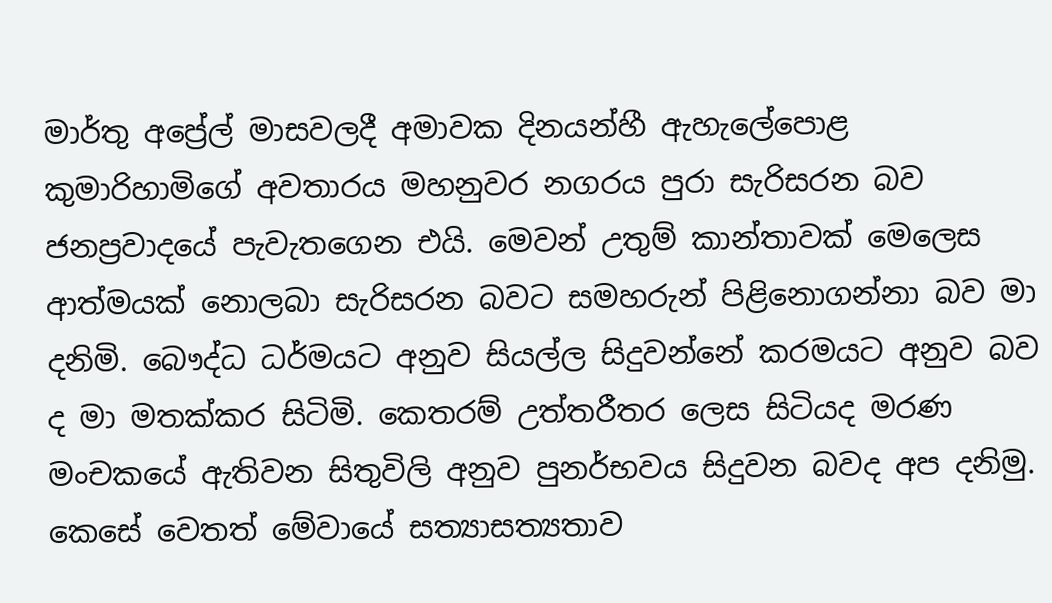මාර්තු අප්‍රේල් මාසවලදී අමාවක දිනයන්හී ඇහැලේපොළ කුමාරිහාමිගේ අවතාරය මහනුවර නගරය පුරා සැරිසරන බව ජනප්‍රවාදයේ පැවැතගෙන එයි. මෙවන් උතුම් කාන්තාවක් මෙලෙස ආත්මයක් නොලබා සැරිසරන බවට සමහරුන් පිළිනොගන්නා බව මා දනිමි. බෞද්ධ ධර්මයට අනුව සියල්ල සිදුවන්නේ කරමයට අනුව බව ද මා මතක්කර සිටිමි. කෙතරම් උත්තරීතර ලෙස සිටියද මරණ මංචකයේ ඇතිවන සිතුවිලි අනුව පුනර්භවය සිදුවන බවද අප දනිමු. කෙසේ වෙතත් මේවායේ සත්‍යාසත්‍යතාව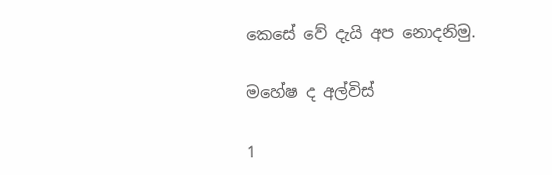කෙසේ වේ දැයි අප නොදනිමු.

මහේෂ ද අල්විස්

1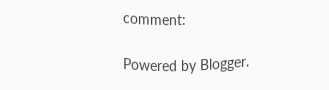comment:

Powered by Blogger.